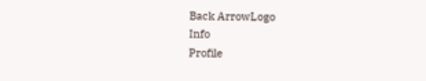Back ArrowLogo
Info
Profile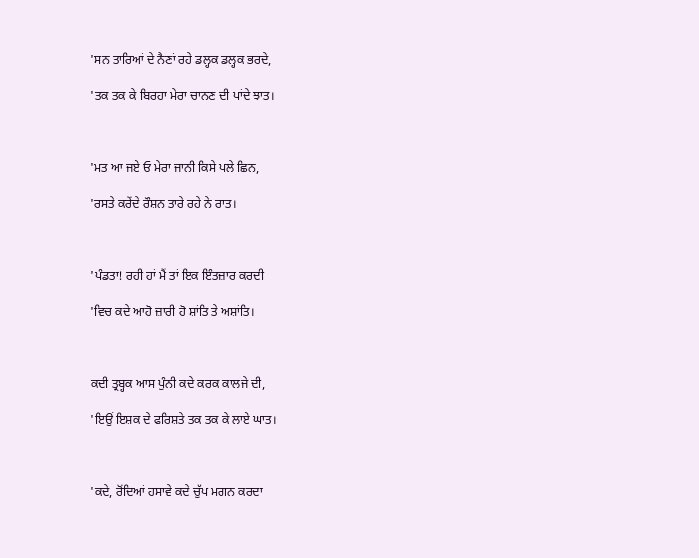'ਸਨ ਤਾਰਿਆਂ ਦੇ ਨੈਣਾਂ ਰਹੇ ਡਲ੍ਹਕ ਡਲ੍ਹਕ ਭਰਦੇ,

'ਤਕ ਤਕ ਕੇ ਬਿਰਹਾ ਮੇਰਾ ਚਾਨਣ ਦੀ ਪਾਂਦੇ ਝਾਤ।



'ਮਤ ਆ ਜਏ ਓ ਮੇਰਾ ਜਾਨੀ ਕਿਸੇ ਪਲੇ ਛਿਨ,

'ਰਸਤੇ ਕਰੇਂਦੇ ਰੌਸ਼ਨ ਤਾਰੇ ਰਹੇ ਨੇ ਰਾਤ।



'ਪੰਡਤਾ! ਰਹੀ ਹਾਂ ਮੈਂ ਤਾਂ ਇਕ ਇੰਤਜ਼ਾਰ ਕਰਦੀ

'ਵਿਚ ਕਦੇ ਆਹੋ ਜ਼ਾਰੀ ਹੋ ਸ਼ਾਂਤਿ ਤੇ ਅਸ਼ਾਂਤਿ।



ਕਦੀ ਤ੍ਰਬ੍ਹਕ ਆਸ ਪੁੰਨੀ ਕਦੇ ਕਰਕ ਕਾਲਜੇ ਦੀ,

'ਇਉਂ ਇਸ਼ਕ ਦੇ ਫਰਿਸ਼ਤੇ ਤਕ ਤਕ ਕੇ ਲਾਏ ਘਾਤ।



'ਕਦੇ, ਰੋਂਦਿਆਂ ਹਸਾਵੇ ਕਦੇ ਚੁੱਪ ਮਗਨ ਕਰਦਾ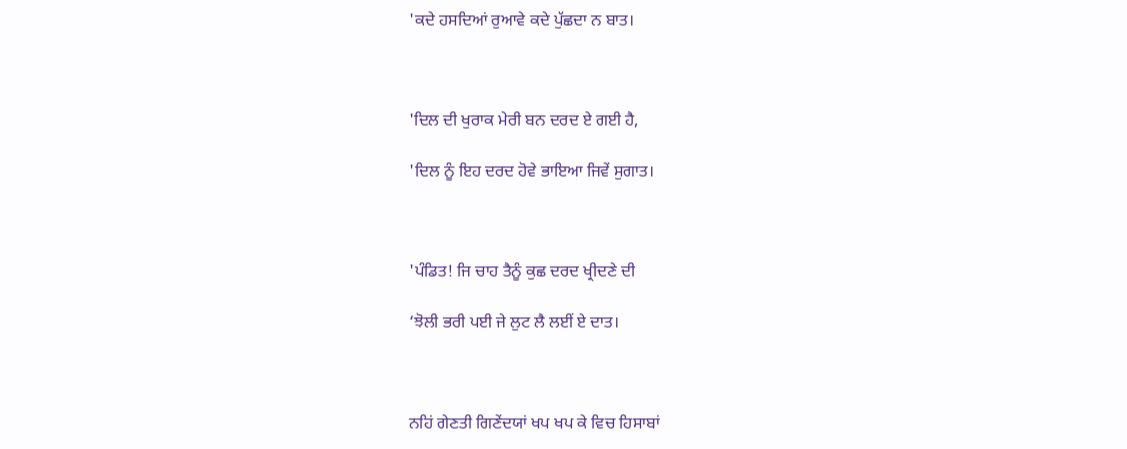'ਕਦੇ ਹਸਦਿਆਂ ਰੁਆਵੇ ਕਦੇ ਪੁੱਛਦਾ ਨ ਬਾਤ।



'ਦਿਲ ਦੀ ਖੁਰਾਕ ਮੇਰੀ ਬਨ ਦਰਦ ਏ ਗਈ ਹੈ,

'ਦਿਲ ਨੂੰ ਇਹ ਦਰਦ ਹੋਵੇ ਭਾਇਆ ਜਿਵੇਂ ਸੁਗਾਤ।



'ਪੰਡਿਤ! ਜਿ ਚਾਹ ਤੈਨੂੰ ਕੁਛ ਦਰਦ ਖ੍ਰੀਦਣੇ ਦੀ

‘ਝੋਲੀ ਭਰੀ ਪਈ ਜੇ ਲੁਟ ਲੈ ਲਈਂ ਏ ਦਾਤ।



ਨਹਿਂ ਗੇਣਤੀ ਗਿਣੇਂਦਯਾਂ ਖਪ ਖਪ ਕੇ ਵਿਚ ਹਿਸਾਬਾਂ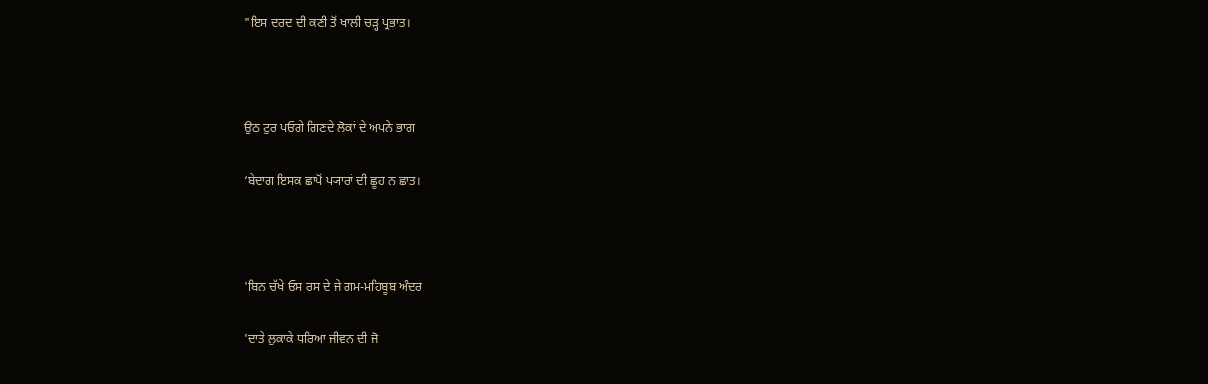"ਇਸ ਦਰਦ ਦੀ ਕਣੀ ਤੋਂ ਖਾਲੀ ਚੜ੍ਹ ਪ੍ਰਭਾਤ।



ਉਠ ਟੁਰ ਪਓਗੇ ਗਿਣਦੇ ਲੋਕਾਂ ਦੇ ਅਪਨੇ ਭਾਗ

‘ਬੇਦਾਗ ਇਸਕ ਛਾਪੋਂ ਪ੍ਯਾਰਾਂ ਦੀ ਛੂਹ ਨ ਛਾਤ।



'ਬਿਨ ਚੱਖੇ ਓਸ ਰਸ ਦੇ ਜੇ ਗਮ-ਮਹਿਬੂਬ ਅੰਦਰ

'ਦਾਤੇ ਲੁਕਾਕੇ ਧਰਿਆ ਜੀਵਨ ਦੀ ਜੋ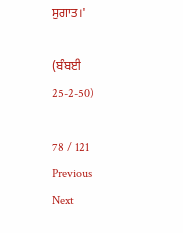ਸੁਗਾਤ।'

(ਬੰਬਈ 25-2-50)

78 / 121
Previous
Next